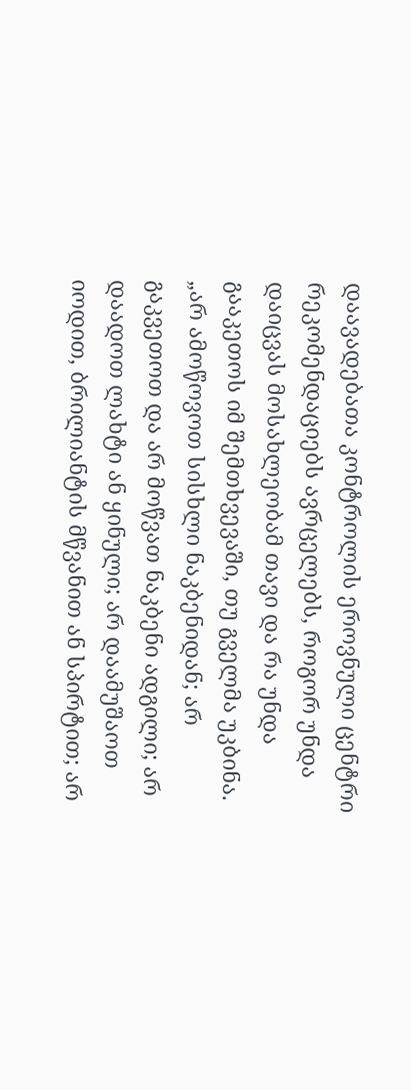დაავადებათა კონტროლის ეროვნული ცენტრი რეკომენდაციებს ავრცელებს, როგორ უნდა დაიცვას მოსახლეობამ თავი და რა უნდა გააკეთოს იმ შემთხვევაში, თუ გველმა უკბინა.
„არ ამოწოვოთ სისხლი ნაკბენიდან; არ გაკვეთოთ და არ მოწვათ ნაკბენი ადგილი; არ დაადოთ ლახტი ან ყინული; არ დაამუშაოთ იოდით, ბრილიანტის მწვანით ან სპირტით; არ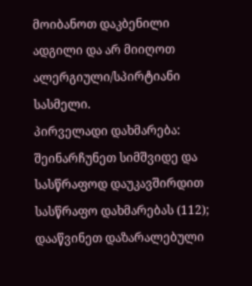მოიბანოთ დაკბენილი ადგილი და არ მიიღოთ ალერგიული/სპირტიანი სასმელი.
პირველადი დახმარება: შეინარჩუნეთ სიმშვიდე და სასწრაფოდ დაუკავშირდით სასწრაფო დახმარებას (112); დააწვინეთ დაზარალებული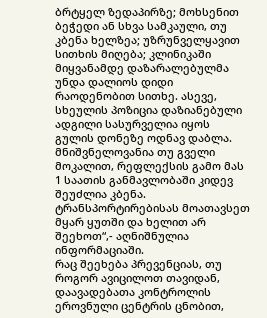ბრტყელ ზედაპირზე; მოხსენით ბეჭედი ან სხვა სამკაული, თუ კბენა ხელზეა; უზრუნველყავით სითხის მიღება; კლინიკაში მიყვანამდე დაზარალებულმა უნდა დალიოს დიდი რაოდენობით სითხე. ასევე, სხეულის პოზიცია დაზიანებული ადგილი სასურველია იყოს გულის დონეზე ოდნავ დაბლა.
მნიშვნელოვანია თუ გველი მოკალით, რეფლექსის გამო მას 1 საათის განმავლობაში კიდევ შეუძლია კბენა. ტრანსპორტირებისას მოათავსეთ მყარ ყუთში და ხელით არ შეეხოთ“,- აღნიშნულია ინფორმაციაში.
რაც შეეხება პრევენციას, თუ როგორ ავიცილოთ თავიდან, დაავადებათა კონტროლის ეროვნული ცენტრის ცნობით,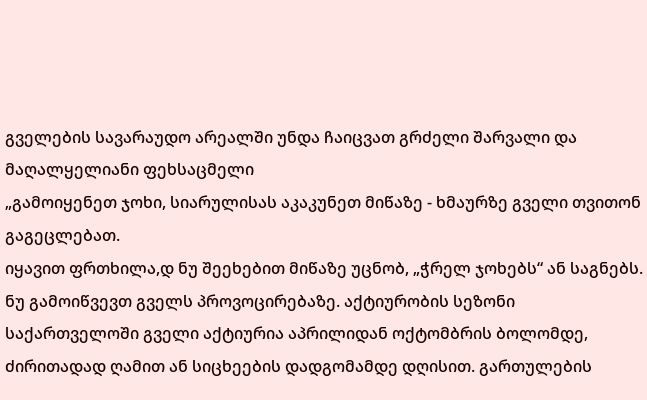გველების სავარაუდო არეალში უნდა ჩაიცვათ გრძელი შარვალი და მაღალყელიანი ფეხსაცმელი
„გამოიყენეთ ჯოხი, სიარულისას აკაკუნეთ მიწაზე - ხმაურზე გველი თვითონ გაგეცლებათ.
იყავით ფრთხილა,დ ნუ შეეხებით მიწაზე უცნობ, „ჭრელ ჯოხებს“ ან საგნებს. ნუ გამოიწვევთ გველს პროვოცირებაზე. აქტიურობის სეზონი საქართველოში გველი აქტიურია აპრილიდან ოქტომბრის ბოლომდე, ძირითადად ღამით ან სიცხეების დადგომამდე დღისით. გართულების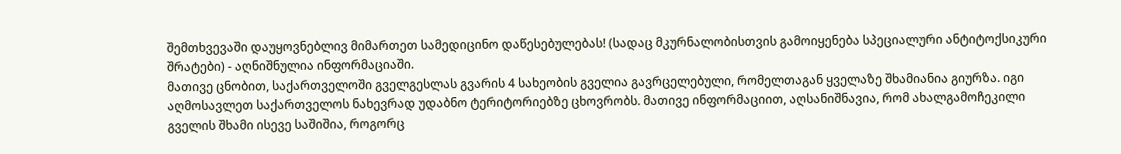შემთხვევაში დაუყოვნებლივ მიმართეთ სამედიცინო დაწესებულებას! (სადაც მკურნალობისთვის გამოიყენება სპეციალური ანტიტოქსიკური შრატები) - აღნიშნულია ინფორმაციაში.
მათივე ცნობით, საქართველოში გველგესლას გვარის 4 სახეობის გველია გავრცელებული, რომელთაგან ყველაზე შხამიანია გიურზა. იგი აღმოსავლეთ საქართველოს ნახევრად უდაბნო ტერიტორიებზე ცხოვრობს. მათივე ინფორმაციით, აღსანიშნავია, რომ ახალგამოჩეკილი გველის შხამი ისევე საშიშია, როგორც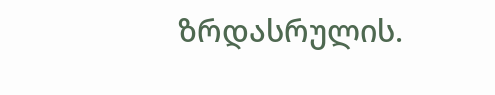ზრდასრულის.